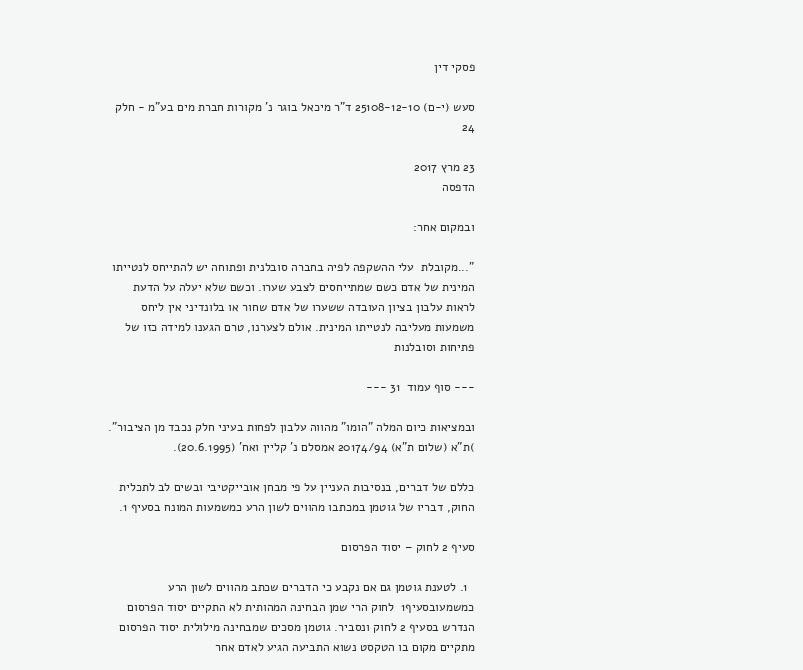פסקי דין

סעש (י-ם) 25108-12-10 ד"ר מיכאל בוגר נ' מקורות חברת מים בע"מ - חלק 24

23 מרץ 2017
הדפסה

ובמקום אחר:

"...מקובלת  עלי ההשקפה לפיה בחברה סובלנית ופתוחה יש להתייחס לנטייתו המינית של אדם כשם שמתייחסים לצבע שערו. וכשם שלא יעלה על הדעת לראות עלבון בציון העובדה ששערו של אדם שחור או בלונדיני אין ליחס משמעות מעליבה לנטייתו המינית. אולם לצערנו, טרם הגענו למידה כזו של פתיחות וסובלנות

--- סוף עמוד  31 ---

ובמציאות כיום המלה "הומו" מהווה עלבון לפחות בעיני חלק נכבד מן הציבור". )ת"א (שלום ת"א) 20174/94 אמסלם נ' קליין ואח' (20.6.1995).

כללם של דברים, בנסיבות העניין על פי מבחן אובייקטיבי ובשים לב לתכלית החוק, דבריו של גוטמן במכתבו מהווים לשון הרע כמשמעות המונח בסעיף 1.

סעיף 2 לחוק – יסוד הפרסום

  1. לטענת גוטמן גם אם נקבע כי הדברים שכתב מהווים לשון הרע כמשמעובסעיף1  לחוק הרי שמן הבחינה המהותית לא התקיים יסוד הפרסום הנדרש בסעיף 2 לחוק ונסביר. גוטמן מסכים שמבחינה מילולית יסוד הפרסום מתקיים מקום בו הטקסט נשוא התביעה הגיע לאדם אחר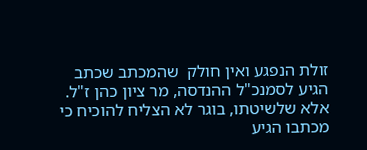זולת הנפגע ואין חולק  שהמכתב שכתב הגיע לסמנכ"ל ההנדסה, מר ציון כהן ז"ל. אלא שלשיטתו, בוגר לא הצליח להוכיח כי מכתבו הגיע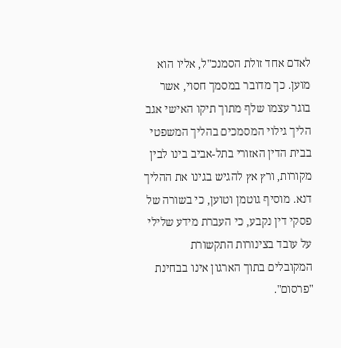לאדם אחד זולת הסמנכ"ל, אליו הוא מוען. כך מדובר במסמך חסוי, אשר בוגר עצמו שלף מתוך תיקו האישי אגב הליך גילוי המסמכים בהליך המשפטי בבית הדין האזורי בתל-אביב בינו לבין מקורות, ורץ אץ להגיש בגינו את ההליך דנא. מוסיף גוטמן וטוען, כי בשורה של פסקי דין נקבע, כי העברת מידע שלילי על עובד בצינורות התקשורת המקובלים בתוך הארגון אינו בבחינת "פרסום".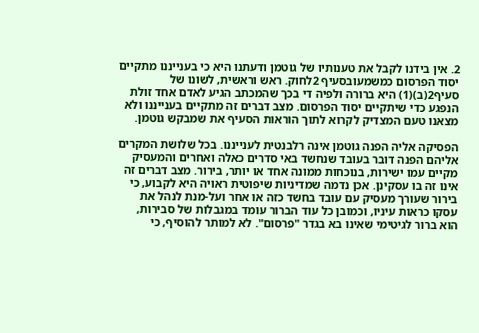2. אין בידנו לקבל את טענותיו של גוטמן ודעתנו היא כי בענייננו מתקיים יסוד הפרסום כמשמעובסעיף 2לחוק. ראש וראשית, לשונו של סעיף2(ב)(1) היא ברורה ולפיה די בכך שהמכתב הגיע לאדם אחד זולת הנפגע כדי שיתקיים יסוד הפרסום. מצב דברים זה מתקיים בענייננו ולא מצאנו טעם המצדיק לקרוא לתוך הוראות הסעיף את שמבקש גוטמן.

הפסיקה אליה הפנה גוטמן אינה רלבנטית לענייננו. בכל שלושת המקרים אליהם הפנה דובר בעובד שנחשד באי סדרים כאלה ואחרים והמעסיק מקיים עמו ישירות, בנוכחות ממונה אחד או יותר, בירור. מצב דברים זה אינו זה בו עסקינן. אכן נדמה שמדיניות שיפוטית ראויה היא לקבוע, כי בירור שעורך מעסיק עם עובד בחשד כזה או אחר ועל-מנת לנהל את עסקו כראות עיניו, וכמובן כל עוד הברור עומד במגבלות של סבירות, הוא ברור לגיטימי שאינו בא בגדר "פרסום". לא למותר להוסיף, כי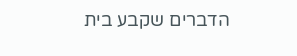הדברים שקבע בית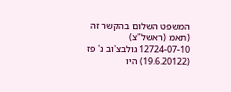המשפט השלום בהקשר זה (תאמ (ראשל"צ) 12724-07-10 גולבצ'וב נ' פז (19.6.20122) היו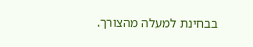בבחינת למעלה מהצורך.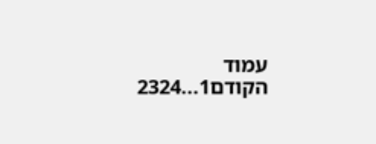עמוד הקודם1...2324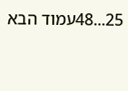25...48עמוד הבא